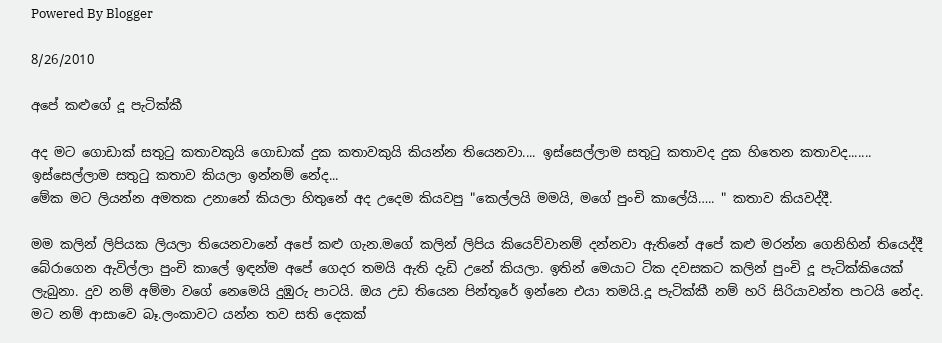Powered By Blogger

8/26/2010

අපේ කළුගේ දූ පැටික්කී

අද මට ගොඩාක් සතුටු කතාවකුයි ගොඩාක් දුක කතාවකුයි කියන්න තියෙනවා.... ඉස්සෙල්ලාම සතුටු කතාවද දුක හිතෙන කතාවද....... ඉස්සෙල්ලාම සතුටු කතාව කියලා ඉන්නම් නේද...
මේක මට ලියන්න අමතක උනානේ කියලා හිතුනේ අද උදෙම කියවපු "කෙල්ලයි මමයි, මගේ පුංචි කාලේයි….. " කතාව කියවද්දී.

මම කලින් ලිපියක ලියලා තියෙනවානේ අපේ කළු ගැන.මගේ කලින් ලිපිය කියෙව්වානම් දන්නවා ඇතිනේ අපේ කළු මරන්න ගෙනිහින් තියෙද්දී බේරාගෙන ඇවිල්ලා පුංචි කාලේ ඉඳන්ම අපේ ගෙදර තමයි ඇති දැඩි උනේ කියලා. ඉතින් මෙයාට ටික දවසකට කලින් පුංචි දූ පැටික්කියෙක් ලැබුනා. දුව නම් අම්මා වගේ නෙමෙයි දුඹුරු පාටයි. ඔය උඩ තියෙන පින්තූරේ ඉන්නෙ එයා තමයි.දූ පැටික්කී නම් හරි සිරියාවන්ත පාටයි නේද. මට නම් ආසාවෙ බෑ.ලංකාවට යන්න තව සති දෙකක්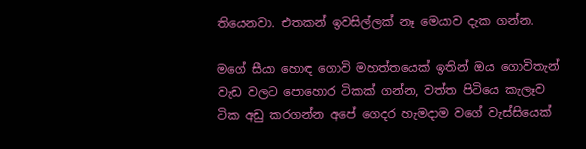තියෙනවා. එතකන් ඉවසිල්ලක් නෑ මෙයාව දැක ගන්න.

මගේ සීයා හොඳ ගොවි මහත්තයෙක් ඉතින් ඔය ගොවිතැන් වැඩ වලට පොහොර ටිකක් ගන්න, වත්ත පිටියෙ කැලෑව ටික අඩු කරගන්න අපේ ගෙදර හැමදාම වගේ වැස්සියෙක්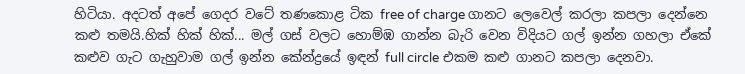හිටියා. අදටත් අපේ ගෙදර වටේ තණකොළ ටික free of charge ගානට ලෙවෙල් කරලා කපලා දෙන්නෙ කළු තමයි.හික් හික් හික්... මල් ගස් වලට හොම්ඹ ගාන්න බැරි වෙන විදියට ගල් ඉන්න ගහලා ඒකේ කළුව ගැට ගැහුවාම ගල් ඉන්න කේන්ද්‍රයේ ඉඳන් full circle එකම කළු ගානට කපලා දෙනවා.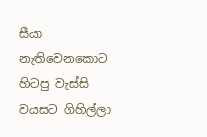සීයා නැතිවෙනකොට හිටපු වැස්සි වයසට ගිහිල්ලා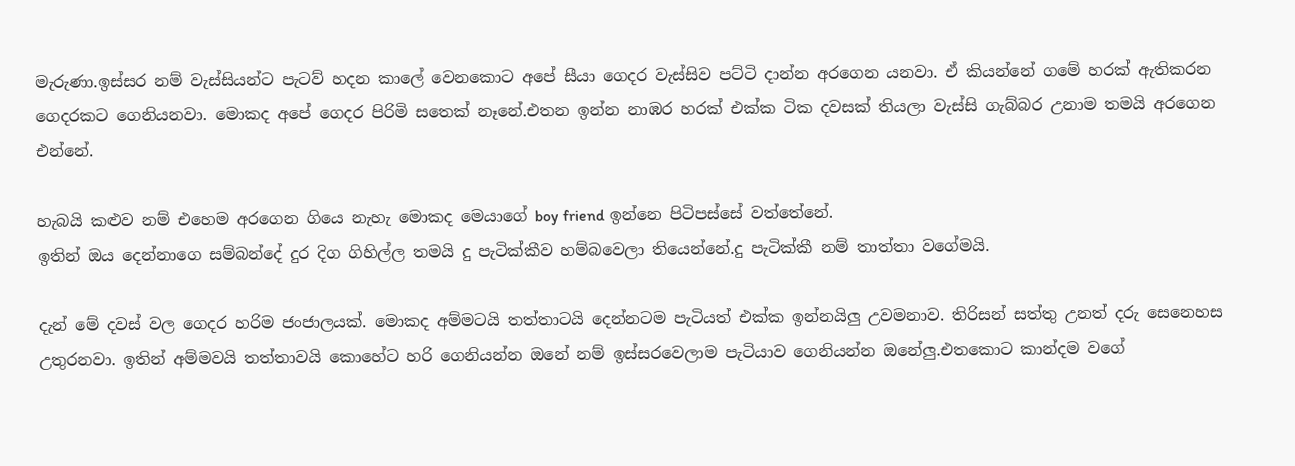මැරුණා.ඉස්සර නම් වැස්සියන්ට පැටව් හදන කාලේ වෙනකොට අපේ සීයා ගෙදර වැස්සිව පට්ටි දාන්න අරගෙන යනවා. ඒ කියන්නේ ගමේ හරක් ඇතිකරන ගෙදරකට ගෙනියනවා. මොකද අපේ ගෙදර පිරිමි සතෙක් නෑනේ.එතන ඉන්න නාඹර හරක් එක්ක ටික දවසක් තියලා වැස්සි ගැබ්බර උනාම තමයි අරගෙන එන්නේ.

හැබයි කළුව නම් එහෙම අරගෙන ගියෙ නැහැ මොකද මෙයාගේ boy friend ඉන්නෙ පිටිපස්සේ වත්තේනේ.
ඉතින් ඔය දෙන්නාගෙ සම්බන්දේ දුර දිග ගිහිල්ල තමයි දු පැටික්කීව හම්බවෙලා තියෙන්නේ.දු පැටික්කී නම් තාත්තා වගේමයි.

දැන් මේ දවස් වල ගෙදර හරිම ජංජාලයක්. මොකද අම්මටයි තත්තාටයි දෙන්නටම පැටියත් එක්ක ඉන්නයිලු උවමනාව. තිරිසන් සත්තු උනත් දරු සෙනෙහස උතුරනවා. ඉතින් අම්මවයි තත්තාවයි කොහේට හරි ගෙනියන්න ඔනේ නම් ඉස්සරවෙලාම පැටියාව ගෙනියන්න ඔනේලු.එතකොට කාන්දම වගේ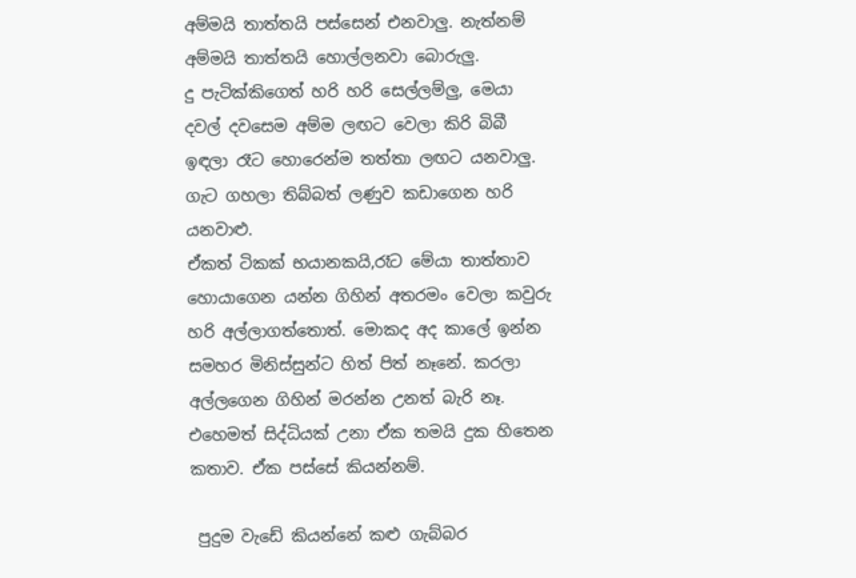අම්මයි තාත්තයි පස්සෙන් එනවාලු. නැත්නම් අම්මයි තාත්තයි හොල්ලනවා බොරුලු.
දු පැටික්කිගෙත් හරි හරි සෙල්ලම්ලු, මෙයා දවල් දවසෙම අම්ම ලඟට වෙලා කිරි බිබී ඉඳලා රෑට හොරෙන්ම තත්තා ලඟට යනවාලු. ගැට ගහලා තිබ්බත් ලණුව කඩාගෙන හරි යනවාළු.
ඒකත් ටිකක් භයානකයි,රෑට මේයා තාත්තාව හොයාගෙන යන්න ගිහින් අතරමං වෙලා කවුරු හරි අල්ලාගත්තොත්. මොකද අද කාලේ ඉන්න සමහර මිනිස්සුන්ට හිත් පිත් නෑනේ. කරලා අල්ලගෙන ගිහින් මරන්න උනත් බැරි නෑ. එහෙමත් සිද්ධියක් උනා ඒක තමයි දුක හිතෙන කතාව. ඒක පස්සේ කියන්නම්.

 පුදුම වැඩේ කියන්නේ කළු ගැබ්බර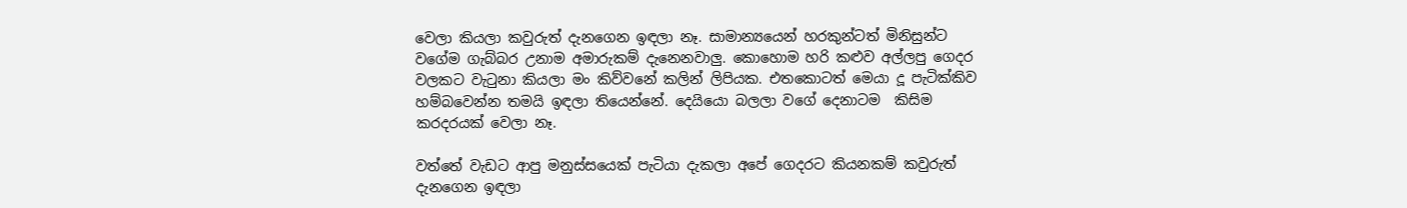වෙලා කියලා කවුරුත් දැනගෙන ඉඳලා නෑ. සාමාන්‍යයෙන් හරකුන්ටත් මිනිසුන්ට වගේම ගැබ්බර උනාම අමාරුකම් දැනෙනවාලු. කොහොම හරි කළුව අල්ලපු ගෙදර වලකට වැටුනා කියලා මං කිව්වනේ කලින් ලිපියක. එතකොටත් මෙයා දූ පැටික්කිව හම්බවෙන්න තමයි ඉඳලා තියෙන්නේ. දෙයියො බලලා වගේ දෙනාටම  කිසිම කරදරයක් වෙලා නෑ.

වත්තේ වැඩට ආපු මනුස්සයෙක් පැටියා දැකලා අපේ ගෙදරට කියනකම් කවුරුත් දැනගෙන ඉඳලා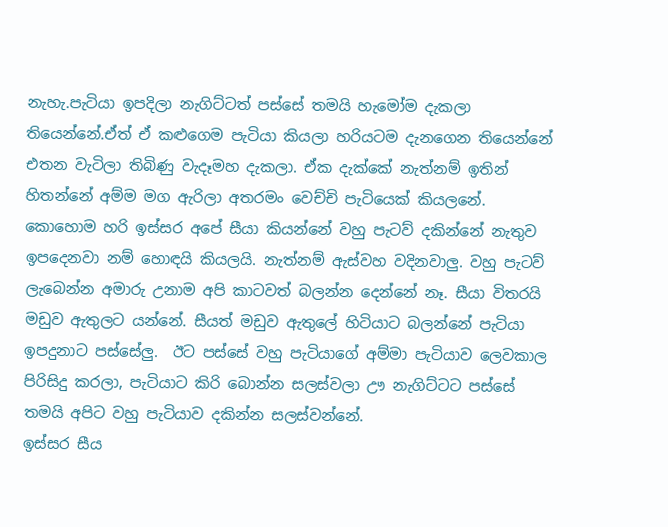නැහැ.පැටියා ඉපදිලා නැගිට්ටත් පස්සේ තමයි හැමෝම දැකලා තියෙන්නේ.ඒත් ඒ කළුගෙම පැටියා කියලා හරියටම දැනගෙන තියෙන්නේ එතන වැටිලා තිබිණු වැදෑමහ දැකලා. ඒක දැක්කේ නැත්නම් ඉතින් හිතන්නේ අම්ම මග ඇරිලා අතරමං වෙච්චි පැටියෙක් කියලනේ.
කොහොම හරි ඉස්සර අපේ සීයා කියන්නේ වහු පැටව් දකින්නේ නැතුව ඉපදෙනවා නම් හොඳයි කියලයි. නැත්නම් ඇස්වහ වදිනවාලු. වහු පැටව් ලැබෙන්න අමාරු උනාම අපි කාටවත් බලන්න දෙන්නේ නෑ. සීයා විතරයි මඩුව ඇතුලට යන්නේ. සීයත් මඩුව ඇතුලේ හිටියාට බලන්නේ පැටියා ඉපදුනාට පස්සේලු.  ඊට පස්සේ වහු පැටියාගේ අම්මා පැටියාව ලෙවකාල පිරිසිදු කරලා, පැටියාට කිරි බොන්න සලස්වලා ඌ නැගිට්ටට පස්සේ තමයි අපිට වහු පැටියාව දකින්න සලස්වන්නේ.
ඉස්සර සීය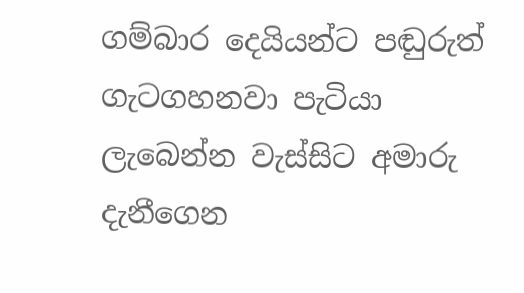ගම්බාර දෙයියන්ට පඬුරුත් ගැටගහනවා පැටියා ලැබෙන්න වැස්සිට අමාරු දැනීගෙන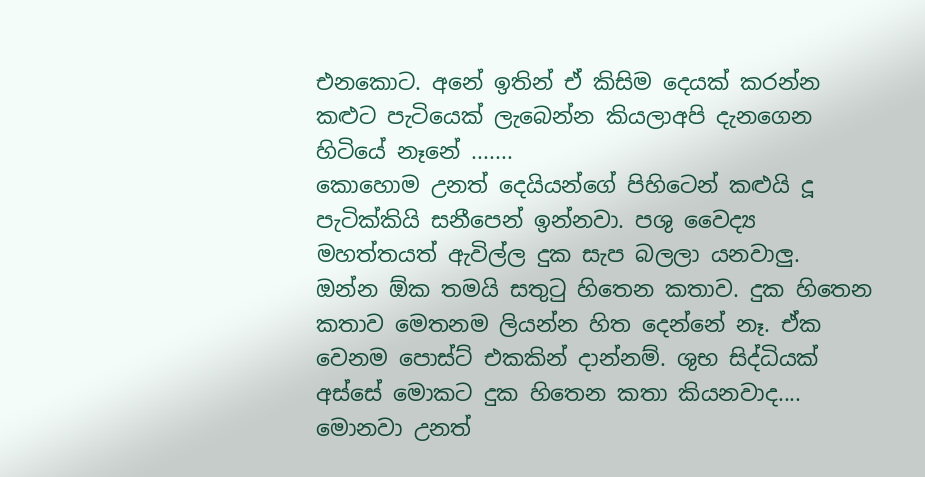එනකොට. අනේ ඉතින් ඒ කිසිම දෙයක් කරන්න කළුට පැටියෙක් ලැබෙන්න කියලාඅපි දැනගෙන හිටියේ නෑනේ .......
කොහොම උනත් දෙයියන්ගේ පිහිටෙන් කළුයි දූ පැටික්කියි සනීපෙන් ඉන්නවා. පශු වෛද්‍ය මහත්තයත් ඇවිල්ල දුක සැප බලලා යනවාලු.
ඔන්න ඕක තමයි සතුටු හිතෙන කතාව. දුක හිතෙන කතාව මෙතනම ලියන්න හිත දෙන්නේ නෑ. ඒක වෙනම පොස්ට් එකකින් දාන්නම්. ශුභ සිද්ධියක් අස්සේ මොකට දුක හිතෙන කතා කියනවාද....
මොනවා උනත්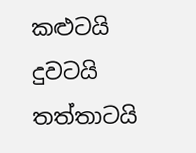කළුටයි දුවටයි තත්තාටයි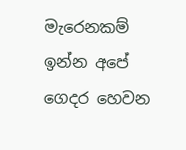මැරෙනකම් ඉන්න අපේ ගෙදර හෙවන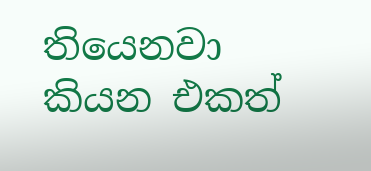තියෙනවා කියන එකත්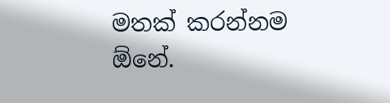මතක් කරන්නම ඕනේ.